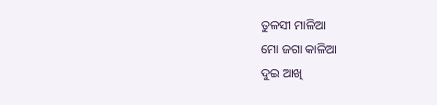ତୁଳସୀ ମାଳିଆ
ମୋ ଜଗା କାଳିଆ
ଦୁଇ ଆଖି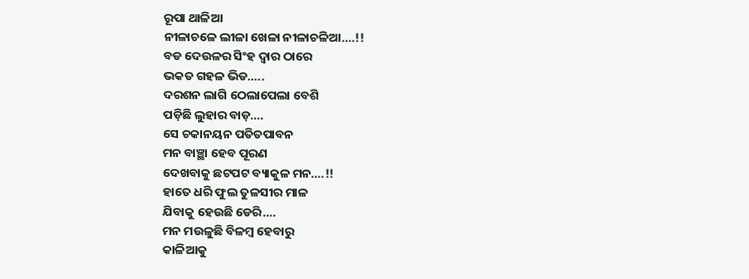ରୂପା ଥାଳିଆ
ନୀଳାଚଳେ ଲୀଳା ଖେଳା ନୀଳାଚଳିଆ….!!
ବଡ ଦେଉଳର ସିଂହ ଦ୍ବାର ଠାରେ
ଭକତ ଗହଳ ଭିଡ…..
ଦରଶନ ଲାଗି ଠେଲାପେଲା ବେଶି
ପଡ଼ିଛି ଲୁହାର ବାଡ଼….
ସେ ଚକାନୟନ ପତିତପାବନ
ମନ ବାଞ୍ଛା ହେବ ପୂରଣ
ଦେଖବାକୁ ଛଟପଟ ବ୍ୟାକୁଳ ମନ….!!
ହାତେ ଧରି ଫୁଲ ତୁଳସୀର ମାଳ
ଯିବାକୁ ହେଉଛି ଡେରି….
ମନ ମଉଳୁଛି ବିଳମ୍ବ ହେବାରୁ
କାଳିଆକୁ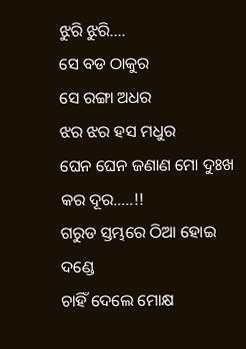ଝୁରି ଝୁରି….
ସେ ବଡ ଠାକୁର
ସେ ରଙ୍ଗା ଅଧର
ଝର ଝର ହସ ମଧୁର
ଘେନ ଘେନ ଜଣାଣ ମୋ ଦୁଃଖ କର ଦୂର…..!!
ଗରୁଡ ସ୍ତମ୍ଭରେ ଠିଆ ହୋଇ ଦଣ୍ଡେ
ଚାହିଁ ଦେଲେ ମୋକ୍ଷ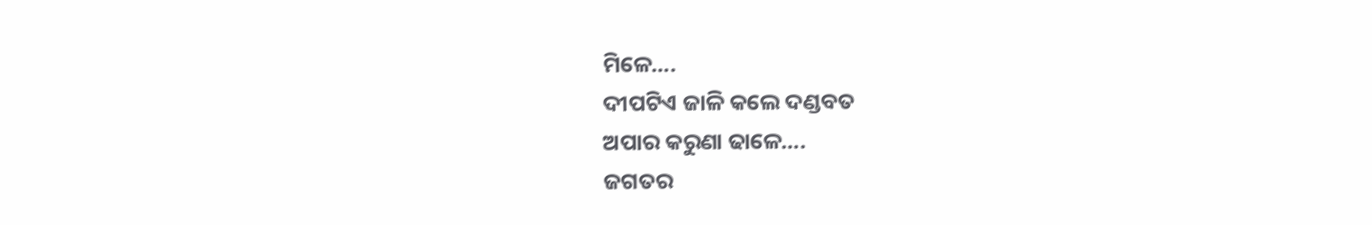ମିଳେ….
ଦୀପଟିଏ ଜାଳି କଲେ ଦଣ୍ଡବତ
ଅପାର କରୁଣା ଢାଳେ….
ଜଗତର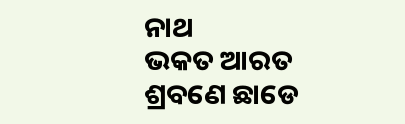ନାଥ
ଭକତ ଆରତ
ଶ୍ରବଣେ ଛାଡେ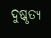ଦୁଷ୍କୃତ୍ଯ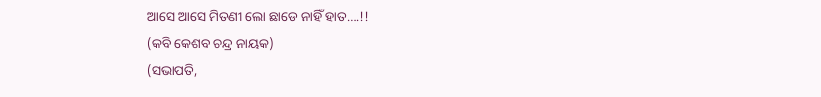ଆସେ ଆସେ ମିତଣୀ ଲୋ ଛାଡେ ନାହିଁ ହାତ….!!
(କବି କେଶବ ଚନ୍ଦ୍ର ନାୟକ)
(ସଭାପତି,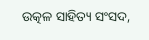ଉତ୍କଳ ସାହିତ୍ୟ ସଂସଦ,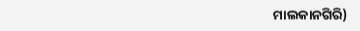ମାଲକାନଗିରି)